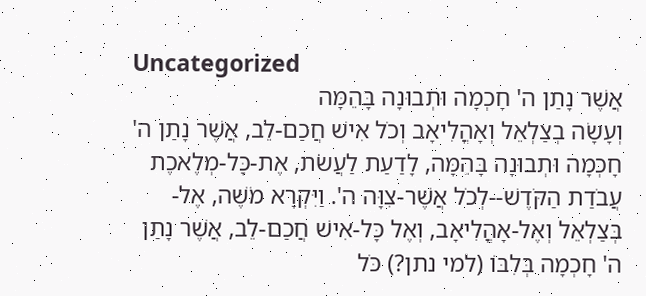Uncategorized
אֲשֶׁר נָתַן ה' חָכְמָה וּתְבוּנָה בָּהֵמָּה
וְעָשָׂה בְצַלְאֵל וְאָהֳלִיאָב וְכֹל אִישׁ חֲכַם-לֵב, אֲשֶׁר נָתַן ה' חָכְמָה וּתְבוּנָה בָּהֵמָּה, לָדַעַת לַעֲשֹׂת, אֶת-כָּל-מְלֶאכֶת עֲבֹדַת הַקֹּדֶשׁ--לְכֹל אֲשֶׁר-צִוָּה ה'. וַיִּקְרָא מֹשֶׁה, אֶל-בְּצַלְאֵל וְאֶל-אָהֳלִיאָב, וְאֶל כָּל-אִישׁ חֲכַם-לֵב, אֲשֶׁר נָתַן ה' חָכְמָה בְּלִבּוֹ (למי נתן?) כֹּל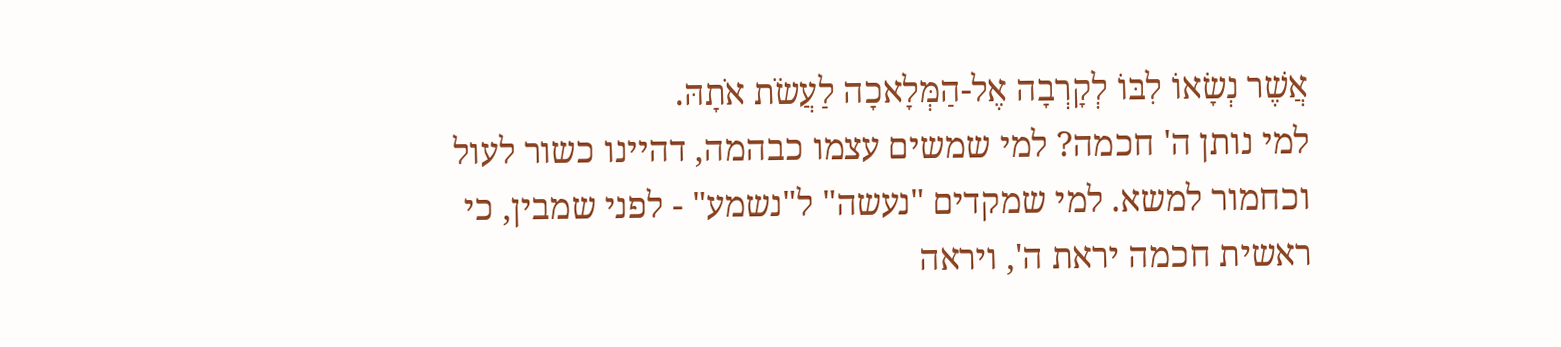אֲשֶׁר נְשָׂאוֹ לִבּוֹ לְקָרְבָה אֶל-הַמְּלָאכָה לַעֲשֹׂת אֹתָהּ.
למי נותן ה' חכמה? למי שמשים עצמו כבהמה, דהיינו כשור לעול וכחמור למשא. למי שמקדים "נעשה" ל"נשמע" - לפני שמבין, כי ראשית חכמה יראת ה', ויראה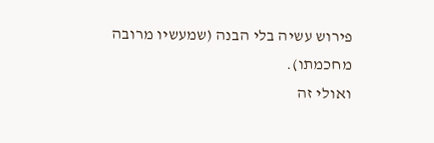פירוש עשיה בלי הבנה (שמעשיו מרובה מחכמתו).
ואולי זה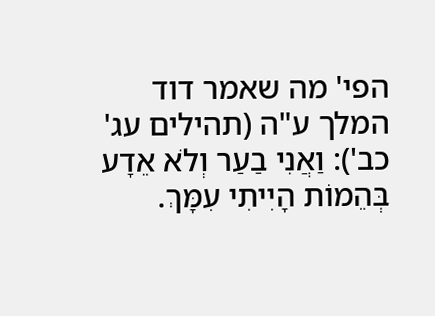הפי' מה שאמר דוד המלך ע"ה (תהילים עג' כב'): וַאֲנִי בַעַר וְלֹא אֵדָע בְּהֵמוֹת הָיִיתִי עִמָּךְ.